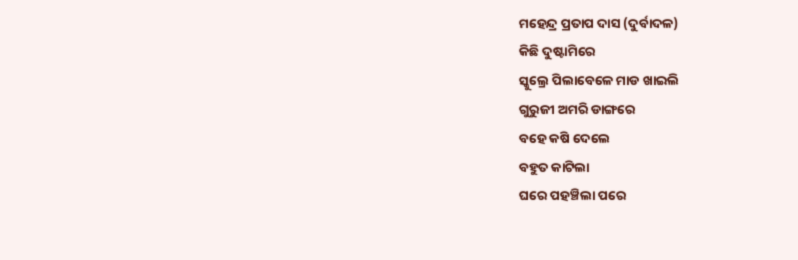ମହେନ୍ଦ୍ର ପ୍ରତାପ ଦାସ (ଦୁର୍ବାଦଳ)
କିଛି ଦୁଷ୍ଟାମିରେ
ସ୍କୁଲ୍ରେ ପିଲାବେଳେ ମାଡ ଖାଇଲି
ଗୁରୁଜୀ ଅମରି ଡାଙ୍ଗରେ
ବହେ କଷି ଦେଲେ
ବହୁତ କାଟିଲା
ଘରେ ପହଞ୍ଚିଲା ପରେ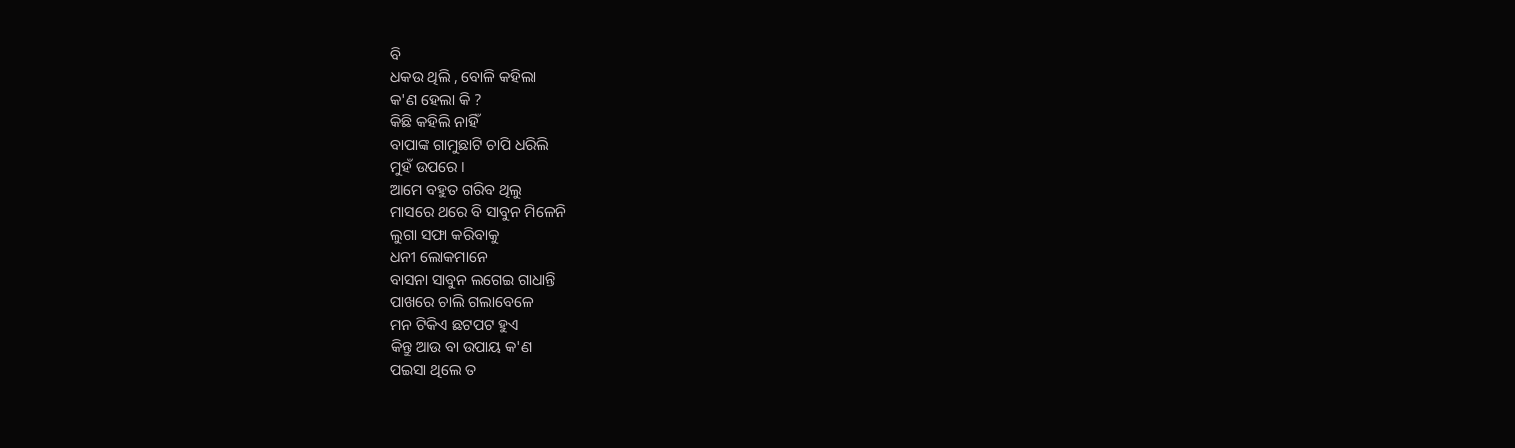ବି
ଧକଉ ଥିଲି , ବୋଳି କହିଲା
କ'ଣ ହେଲା କି ?
କିଛି କହିଲି ନାହିଁ
ବାପାଙ୍କ ଗାମୁଛାଟି ଚାପି ଧରିଲି
ମୁହଁ ଉପରେ ।
ଆମେ ବହୁତ ଗରିବ ଥିଲୁ
ମାସରେ ଥରେ ବି ସାବୁନ ମିଳେନି
ଲୁଗା ସଫା କରିବାକୁ
ଧନୀ ଲୋକମାନେ
ବାସନା ସାବୁନ ଲଗେଇ ଗାଧାନ୍ତି
ପାଖରେ ଚାଲି ଗଲାବେଳେ
ମନ ଟିକିଏ ଛଟପଟ ହୁଏ
କିନ୍ତୁ ଆଉ ବା ଉପାୟ କ'ଣ
ପଇସା ଥିଲେ ତ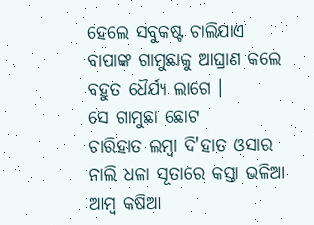ହେଲେ ସବୁକଷ୍ଟ ଚାଲିଯାଏ
ବାପାଙ୍କ ଗାମୁଛାକୁ ଆଘ୍ରାଣ କଲେ
ବହୁତ ଧୈର୍ଯ୍ୟ ଲାଗେ ।
ସେ ଗାମୁଛା ଛୋଟ
ଚାରିହାତ ଲମ୍ବା ଦି'ହାତ ଓସାର
ନାଲି ଧଳା ସୂତାରେ କସ୍ତା ଭଳିଆ
ଆମ୍ବ କଷିଆ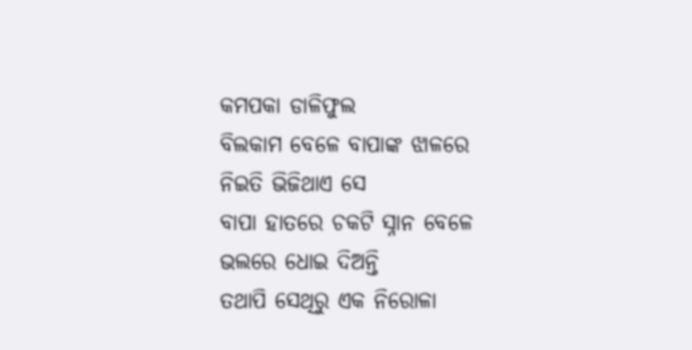କମପକା ଡାଳିଫୁଲ
ବିଲକାମ ବେଳେ ବାପାଙ୍କ ଝାଳରେ
ନିଇତି ଭିଜିଥାଏ ସେ
ବାପା ହାତରେ ଚକଟି ସ୍ନାନ ବେଳେ
ଭଲରେ ଧୋଇ ଦିଅନ୍ତି
ତଥାପି ସେଥିରୁ ଏକ ନିରୋଳା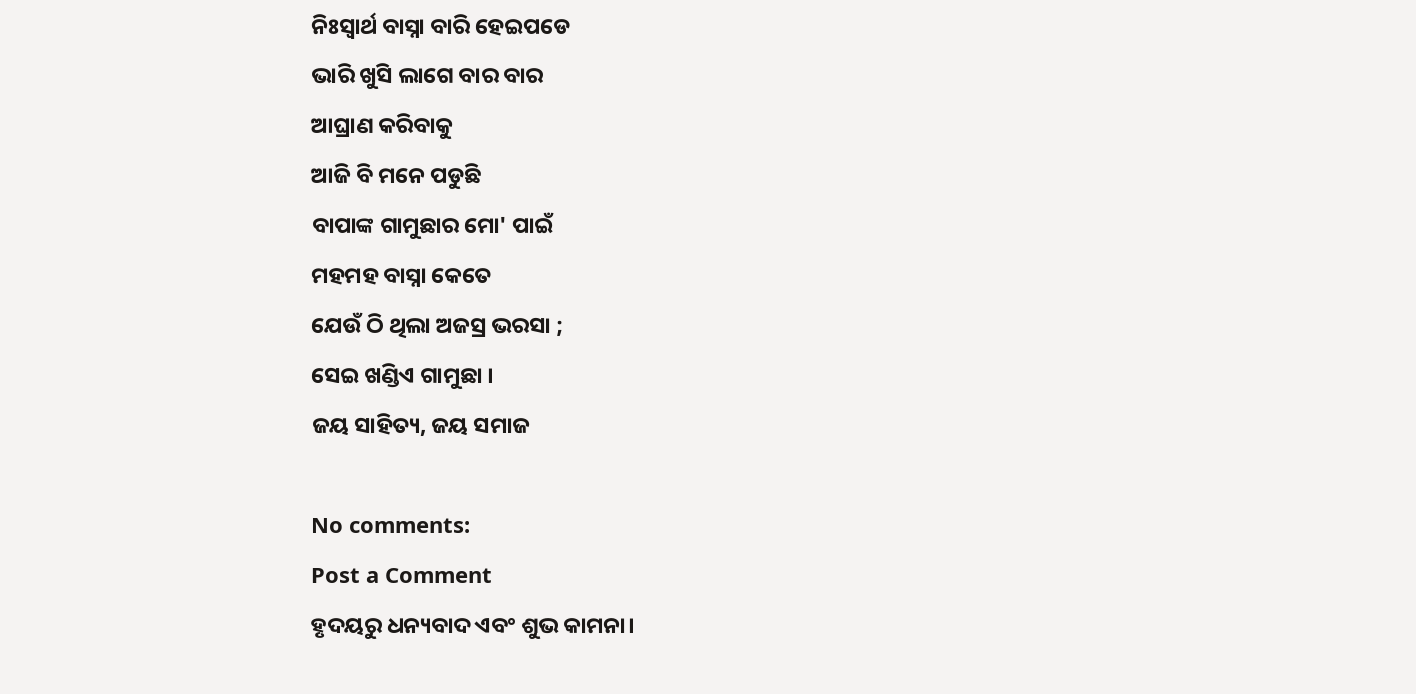ନିଃସ୍ୱାର୍ଥ ବାସ୍ନା ବାରି ହେଇପଡେ
ଭାରି ଖୁସି ଲାଗେ ବାର ବାର
ଆଘ୍ରାଣ କରିବାକୁ
ଆଜି ବି ମନେ ପଡୁଛି
ବାପାଙ୍କ ଗାମୁଛାର ମୋ' ପାଇଁ
ମହମହ ବାସ୍ନା କେତେ
ଯେଉଁ ଠି ଥିଲା ଅଜସ୍ର ଭରସା ;
ସେଇ ଖଣ୍ଡିଏ ଗାମୁଛା ।
ଜୟ ସାହିତ୍ୟ, ଜୟ ସମାଜ

No comments:
Post a Comment
ହୃଦୟରୁ ଧନ୍ୟବାଦ ଏବଂ ଶୁଭ କାମନା।